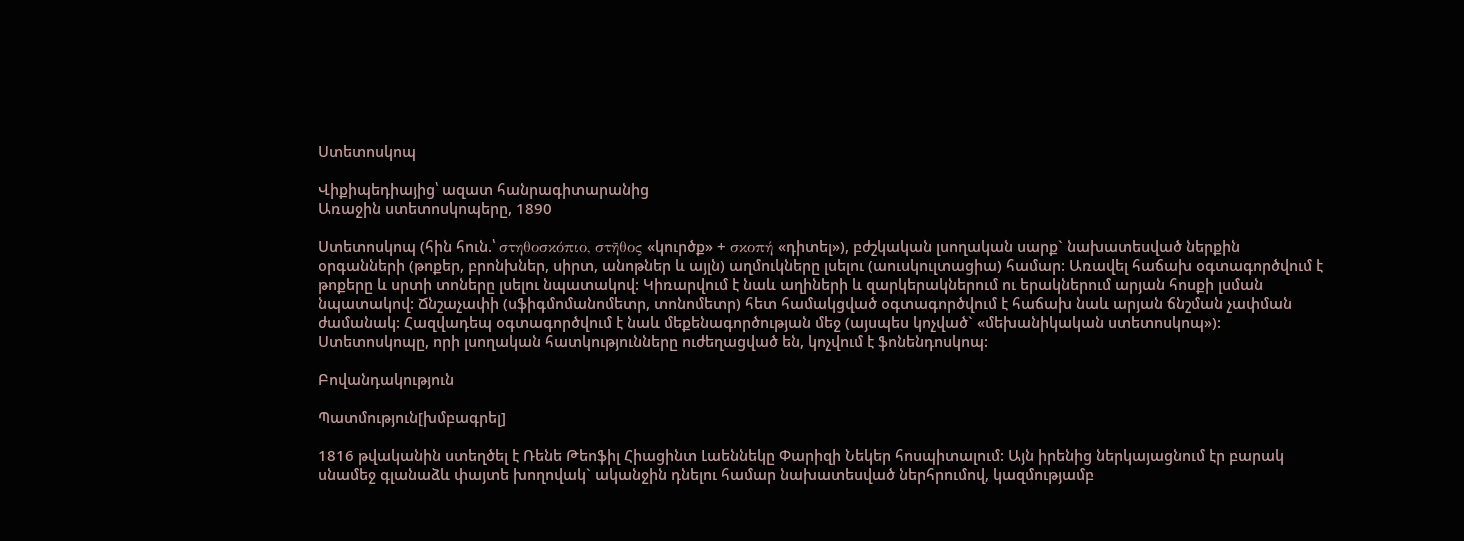Ստետոսկոպ

Վիքիպեդիայից՝ ազատ հանրագիտարանից
Առաջին ստետոսկոպերը, 1890

Ստետոսկոպ (հին հուն.՝ στηθοσκόπιο, στῆθος «կուրծք» + σκοπή «դիտել»), բժշկական լսողական սարք` նախատեսված ներքին օրգանների (թոքեր, բրոնխներ, սիրտ, անոթներ և այլն) աղմուկները լսելու (աուսկուլտացիա) համար: Առավել հաճախ օգտագործվում է թոքերը և սրտի տոները լսելու նպատակով: Կիռարվում է նաև աղիների և զարկերակներում ու երակներում արյան հոսքի լսման նպատակով: Ճնշաչափի (սֆիգմոմանոմետր, տոնոմետր) հետ համակցված օգտագործվում է հաճախ նաև արյան ճնշման չափման ժամանակ: Հազվադեպ օգտագործվում է նաև մեքենագործության մեջ (այսպես կոչված` «մեխանիկական ստետոսկոպ»):
Ստետոսկոպը, որի լսողական հատկությունները ուժեղացված են, կոչվում է ֆոնենդոսկոպ:

Բովանդակություն

Պատմություն[խմբագրել]

1816 թվականին ստեղծել է Ռենե Թեոֆիլ Հիացինտ Լաեննեկը Փարիզի Նեկեր հոսպիտալում: Այն իրենից ներկայացնում էր բարակ սնամեջ գլանաձև փայտե խողովակ` ականջին դնելու համար նախատեսված ներհրումով, կազմությամբ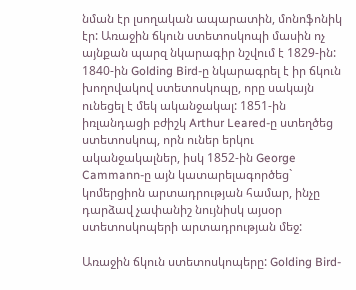նման էր լսողական ապարատին, մոնոֆոնիկ էր: Առաջին ճկուն ստետոսկոպի մասին ոչ այնքան պարզ նկարագիր նշվում է 1829-ին: 1840-ին Golding Bird-ը նկարագրել է իր ճկուն խողովակով ստետոսկոպը, որը սակայն ունեցել է մեկ ականջակալ: 1851-ին իռլանդացի բժիշկ Arthur Leared-ը ստեղծեց ստետոսկոպ, որն ուներ երկու ականջակալներ, իսկ 1852-ին George Cammann-ը այն կատարելագործեց` կոմերցիոն արտադրության համար, ինչը դարձավ չափանիշ նույնիսկ այսօր ստետոսկոպերի արտադրության մեջ:

Առաջին ճկուն ստետոսկոպերը: Golding Bird-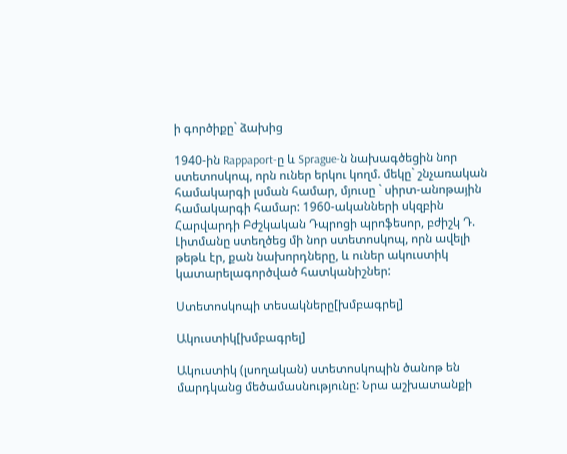ի գործիքը` ձախից

1940-ին Rappaport-ը և Sprague-ն նախագծեցին նոր ստետոսկոպ, որն ուներ երկու կողմ. մեկը` շնչառական համակարգի լսման համար, մյուսը ` սիրտ-անոթային համակարգի համար: 1960-ականների սկզբին Հարվարդի Բժշկական Դպրոցի պրոֆեսոր, բժիշկ Դ. Լիտմանը ստեղծեց մի նոր ստետոսկոպ, որն ավելի թեթև էր, քան նախորդները, և ուներ ակուստիկ կատարելագործված հատկանիշներ:

Ստետոսկոպի տեսակները[խմբագրել]

Ակուստիկ[խմբագրել]

Ակուստիկ (լսողական) ստետոսկոպին ծանոթ են մարդկանց մեծամասնությունը: Նրա աշխատանքի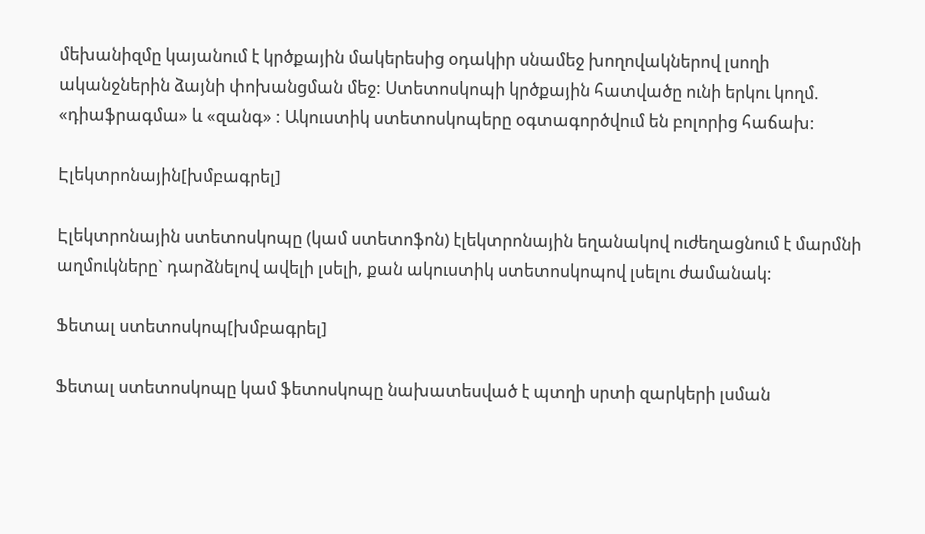մեխանիզմը կայանում է կրծքային մակերեսից օդակիր սնամեջ խողովակներով լսողի ականջներին ձայնի փոխանցման մեջ: Ստետոսկոպի կրծքային հատվածը ունի երկու կողմ. «դիաֆրագմա» և «զանգ» : Ակուստիկ ստետոսկոպերը օգտագործվում են բոլորից հաճախ:

Էլեկտրոնային[խմբագրել]

Էլեկտրոնային ստետոսկոպը (կամ ստետոֆոն) էլեկտրոնային եղանակով ուժեղացնում է մարմնի աղմուկները` դարձնելով ավելի լսելի, քան ակուստիկ ստետոսկոպով լսելու ժամանակ:

Ֆետալ ստետոսկոպ[խմբագրել]

Ֆետալ ստետոսկոպը կամ ֆետոսկոպը նախատեսված է պտղի սրտի զարկերի լսման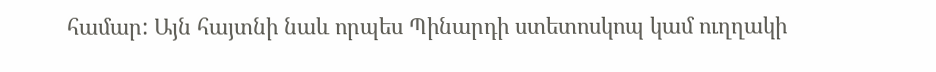համար: Այն հայտնի նաև որպես Պինարդի ստետոսկոպ կամ ուղղակի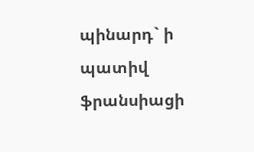պինարդ` ի պատիվ ֆրանսիացի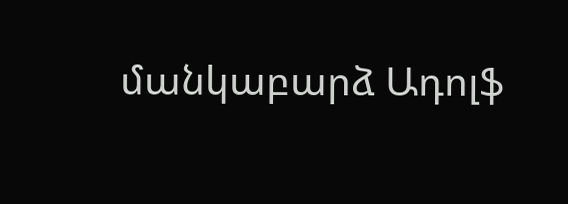մանկաբարձ Ադոլֆ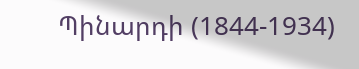Պինարդի (1844-1934)